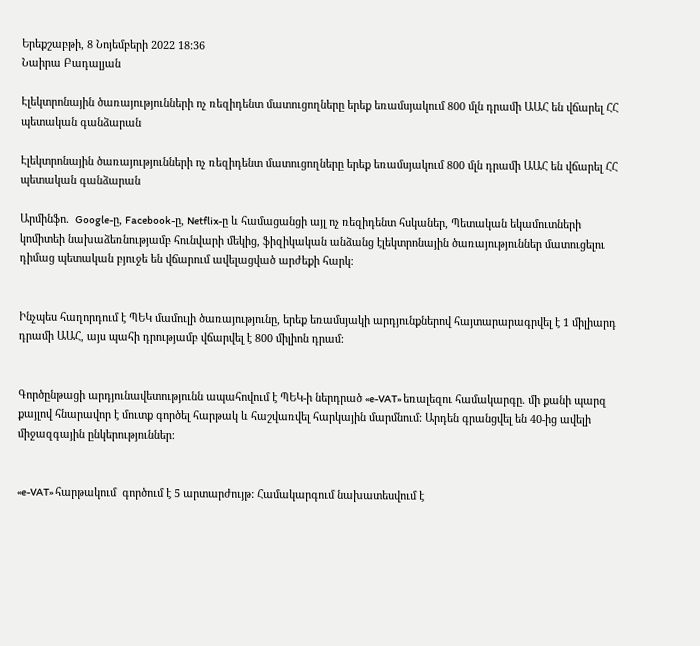Երեքշաբթի, 8 Նոյեմբերի 2022 18:36
Նաիրա Բադալյան

Էլեկտրոնային ծառայությունների ոչ ռեզիդենտ մատուցողները երեք եռամսյակում 800 մլն դրամի ԱԱՀ են վճարել ՀՀ պետական գանձարան

Էլեկտրոնային ծառայությունների ոչ ռեզիդենտ մատուցողները երեք եռամսյակում 800 մլն դրամի ԱԱՀ են վճարել ՀՀ պետական գանձարան

Արմինֆո.  Google-ը, Facebook-ը, Netflix-ը և համացանցի այլ ոչ ռեզիդենտ հսկաներ, Պետական եկամուտների կոմիտեի նախաձեռնությամբ հունվարի մեկից, ֆիզիկական անձանց էլեկտրոնային ծառայություններ մատուցելու դիմաց պետական բյուջե են վճարում ավելացված արժեքի հարկ։


Ինչպես հաղորդում է ՊԵԿ մամուլի ծառայությունը, երեք եռամսյակի արդյունքներով հայտարարագրվել է 1 միլիարդ դրամի ԱԱՀ, այս պահի դրությամբ վճարվել է 800 միլիոն դրամ:


Գործընթացի արդյունավետությունն ապահովում է ՊԵԿ-ի ներդրած «e-VAT» եռալեզու համակարգը. մի քանի պարզ քայլով հնարավոր է մուտք գործել հարթակ և հաշվառվել հարկային մարմնում: Արդեն գրանցվել են 40-ից ավելի միջազգային ընկերություններ:


«e-VAT» հարթակում  գործում է 5 արտարժույթ: Համակարգում նախատեսվում է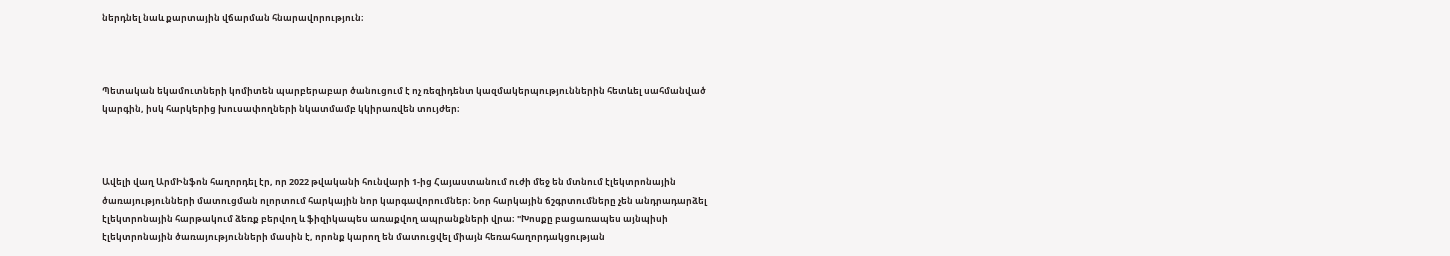ներդնել նաև քարտային վճարման հնարավորություն։



Պետական եկամուտների կոմիտեն պարբերաբար ծանուցում է ոչ ռեզիդենտ կազմակերպություններին հետևել սահմանված կարգին, իսկ հարկերից խուսափողների նկատմամբ կկիրառվեն տույժեր։



Ավելի վաղ ԱրմԻնֆոն հաղորդել էր, որ 2022 թվականի հունվարի 1-ից Հայաստանում ուժի մեջ են մտնում էլեկտրոնային ծառայությունների մատուցման ոլորտում հարկային նոր կարգավորումներ։ Նոր հարկային ճշգրտումները չեն անդրադարձել էլեկտրոնային հարթակում ձեռք բերվող և ֆիզիկապես առաքվող ապրանքների վրա։ "Խոսքը բացառապես այնպիսի էլեկտրոնային ծառայությունների մասին է, որոնք կարող են մատուցվել միայն հեռահաղորդակցության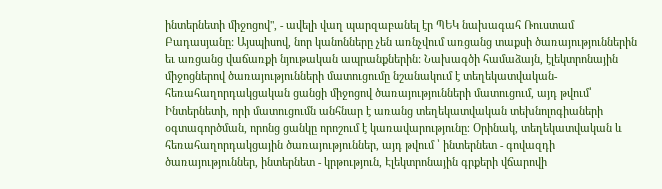ինտերնետի միջոցով", - ավելի վաղ պարզաբանել էր ՊԵԿ նախագահ Ռուստամ Բադասյանը: Այսպիսով, նոր կանոնները չեն առնչվում առցանց տաքսի ծառայություններին եւ առցանց վաճառքի նյութական ապրանքներին: Նախագծի համաձայն, էլեկտրոնային միջոցներով ծառայությունների մատուցումը նշանակում է տեղեկատվական-հեռահաղորդակցական ցանցի միջոցով ծառայությունների մատուցում, այդ թվում՝ Ինտերնետի, որի մատուցումն անհնար է առանց տեղեկատվական տեխնոլոգիաների օգտագործման, որոնց ցանկը որոշում է կառավարությունը։ Օրինակ, տեղեկատվական և հեռահաղորդակցային ծառայություններ, այդ թվում ՝ ինտերնետ - գովազդի ծառայություններ, ինտերնետ - կրթություն, Էլեկտրոնային գրքերի վճարովի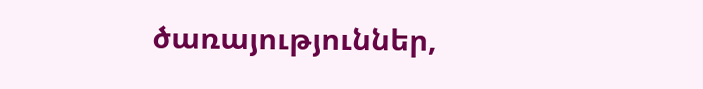ծառայություններ,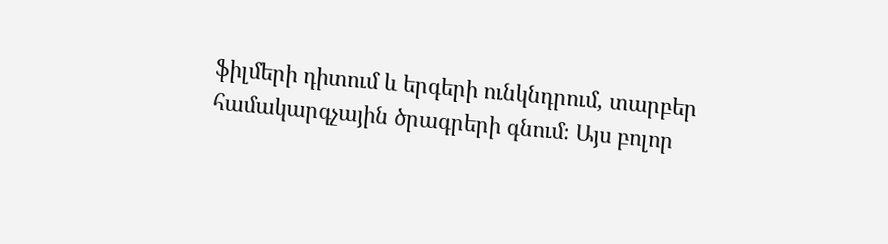ֆիլմերի դիտում և երգերի ունկնդրում, տարբեր համակարգչային ծրագրերի գնում։ Այս բոլոր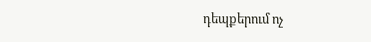դեպքերում ոչ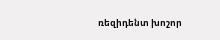ռեզիդենտ խոշոր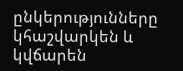ընկերությունները կհաշվարկեն և կվճարեն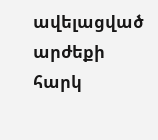ավելացված արժեքի հարկ